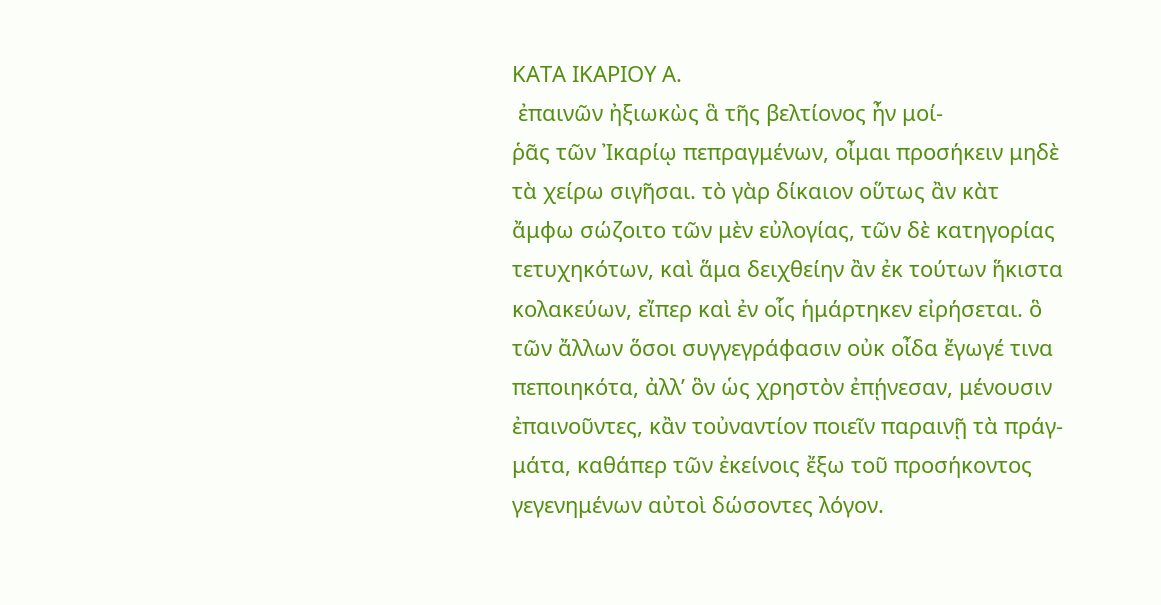ΚΑΤΑ ΙΚΑΡΙΟΥ Α.
 ἐπαινῶν ἠξιωκὼς ἃ τῆς βελτίονος ἦν μοί-
ῥᾶς τῶν Ἰκαρίῳ πεπραγμένων, οἶμαι προσήκειν μηδὲ
τὰ χείρω σιγῆσαι. τὸ γὰρ δίκαιον οὕτως ἂν κὰτ
ἄμφω σώζοιτο τῶν μὲν εὐλογίας, τῶν δὲ κατηγορίας
τετυχηκότων, καὶ ἅμα δειχθείην ἂν ἐκ τούτων ἥκιστα
κολακεύων, εἴπερ καὶ ἐν οἷς ἡμάρτηκεν εἰρήσεται. ὃ
τῶν ἄλλων ὅσοι συγγεγράφασιν οὐκ οἶδα ἔγωγέ τινα
πεποιηκότα, ἀλλ’ ὃν ὡς χρηστὸν ἐπῄνεσαν, μένουσιν
ἐπαινοῦντες, κἂν τοὐναντίον ποιεῖν παραινῇ τὰ πράγ-
μάτα, καθάπερ τῶν ἐκείνοις ἔξω τοῦ προσήκοντος
γεγενημένων αὐτοὶ δώσοντες λόγον.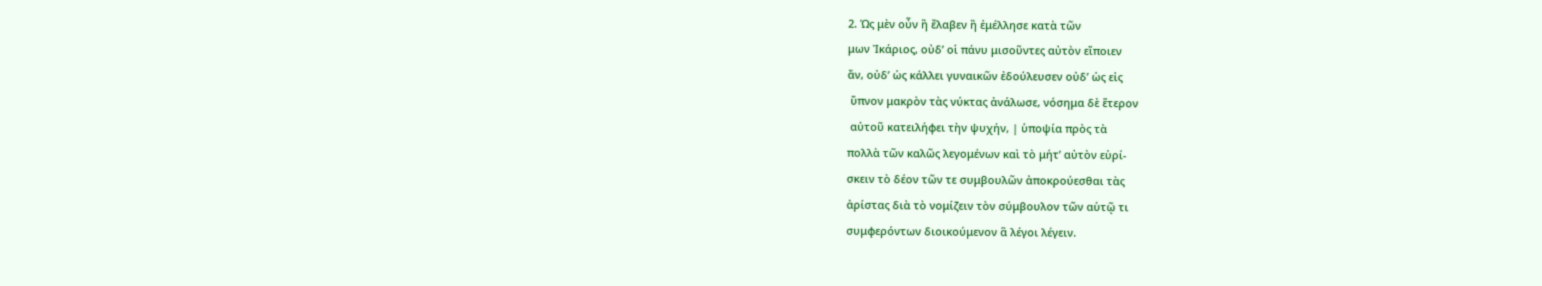2. Ὡς μὲν οὖν ἢ ἔλαβεν ἢ ἐμέλλησε κατὰ τῶν
μων Ἰκάριος, οὐδ’ οἱ πάνυ μισοῦντες αὐτὸν εἴποιεν
ἄν, οὐδ’ ὡς κάλλει γυναικῶν ἐδούλευσεν οὐδ’ ὡς εἰς
 ὕπνον μακρὸν τὰς νύκτας ἀνάλωσε, νόσημα δὲ ἕτερον
 αὐτοῦ κατειλήφει τὴν ψυχήν, | ὑποψία πρὸς τὰ
πολλὰ τῶν καλῶς λεγομένων καὶ τὸ μήτ’ αὐτὸν εὑρί-
σκειν τὸ δέον τῶν τε συμβουλῶν ἀποκρούεσθαι τὰς
ἀρίστας διὰ τὸ νομίζειν τὸν σύμβουλον τῶν αὑτῷ τι
συμφερόντων διοικούμενον ἃ λέγοι λέγειν.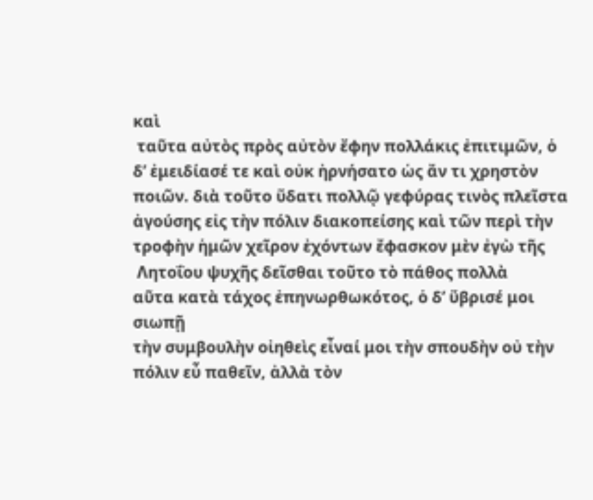καὶ
 ταῦτα αὐτὸς πρὸς αὐτὸν ἔφην πολλάκις ἐπιτιμῶν, ὁ
δ’ ἐμειδίασέ τε καὶ οὐκ ἠρνήσατο ὡς ἄν τι χρηστὸν
ποιῶν. διὰ τοῦτο ὕδατι πολλῷ γεφύρας τινὸς πλεῖστα
ἀγούσης εἰς τὴν πόλιν διακοπείσης καὶ τῶν περὶ τὴν
τροφὴν ἡμῶν χεῖρον ἐχόντων ἔφασκον μὲν ἐγὼ τῆς
 Λητοΐου ψυχῆς δεῖσθαι τοῦτο τὸ πάθος πολλὰ
αῦτα κατὰ τάχος ἐπηνωρθωκότος, ὁ δ’ ὕβρισέ μοι σιωπῇ
τὴν συμβουλὴν οἰηθεὶς εἶναί μοι τὴν σπουδὴν οὐ τὴν
πόλιν εὖ παθεῖν, ἀλλὰ τὸν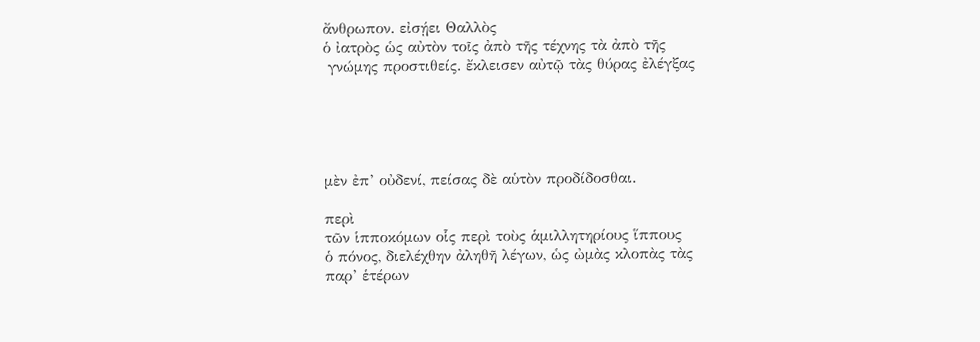ἄνθρωπον. εἰσῄει Θαλλὸς
ὁ ἰατρὸς ὡς αὐτὸν τοῖς ἀπὸ τῆς τέχνης τὰ ἀπὸ τῆς
 γνώμης προστιθείς. ἔκλεισεν αὐτῷ τὰς θύρας ἐλέγξας





μὲν ἐπ’ οὐδενί, πείσας δὲ αὑτὸν προδίδοσθαι.

περὶ
τῶν ἱπποκόμων οἷς περὶ τοὺς ἁμιλλητηρίους ἵππους
ὁ πόνος, διελέχθην ἀληθῆ λέγων, ὡς ὠμὰς κλοπὰς τὰς
παρ’ ἑτέρων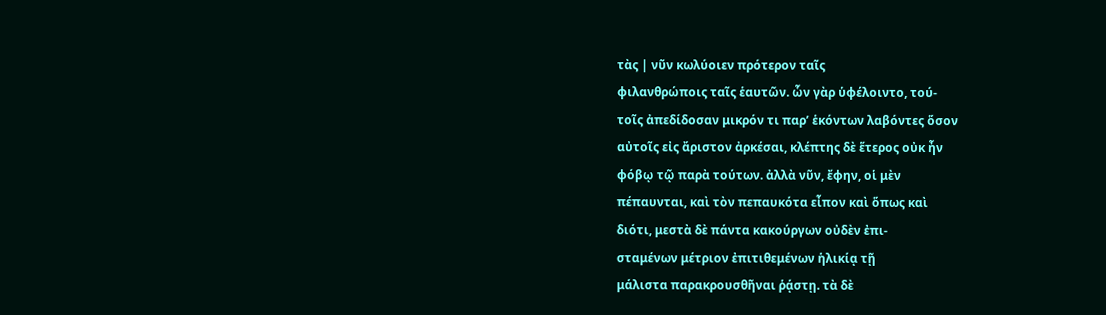τὰς | νῦν κωλύοιεν πρότερον ταῖς
φιλανθρώποις ταῖς ἑαυτῶν. ὧν γὰρ ὑφέλοιντο, τού-
τοῖς ἀπεδίδοσαν μικρόν τι παρ’ ἑκόντων λαβόντες ὅσον
αὐτοῖς εἰς ἄριστον ἀρκέσαι, κλέπτης δὲ ἕτερος οὐκ ἦν
φόβῳ τῷ παρὰ τούτων. ἀλλὰ νῦν, ἔφην, οἱ μὲν
πέπαυνται, καὶ τὸν πεπαυκότα εἶπον καὶ ὅπως καὶ
διότι, μεστὰ δὲ πάντα κακούργων οὐδὲν ἐπι-
σταμένων μέτριον ἐπιτιθεμένων ἡλικίᾳ τῇ
μάλιστα παρακρουσθῆναι ῥᾴστῃ. τὰ δὲ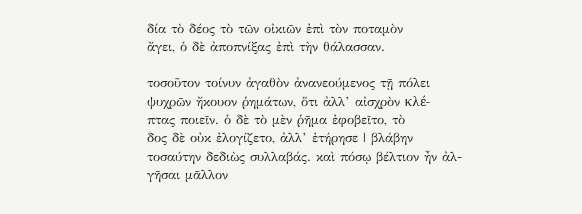δία τὸ δέος τὸ τῶν οἰκιῶν ἐπὶ τὸν ποταμὸν
ἄγει, ὁ δὲ ἀποπνίξας ἐπὶ τὴν θάλασσαν.

τοσοῦτον τοίνυν ἀγαθὸν ἀνανεούμενος τῇ πόλει
ψυχρῶν ἤκουον ῥημάτων, ὅτι ἀλλ’ αἰσχρὸν κλέ-
πτας ποιεῖν. ὁ δὲ τὸ μὲν ῥῆμα ἐφοβεῖτο, τὸ
δος δὲ οὐκ ἐλογίζετο, ἀλλ’ ἐτήρησε | βλάβην
τοσαύτην δεδιὼς συλλαβάς. καὶ πόσῳ βέλτιον ἦν ἀλ-
γῆσαι μᾶλλον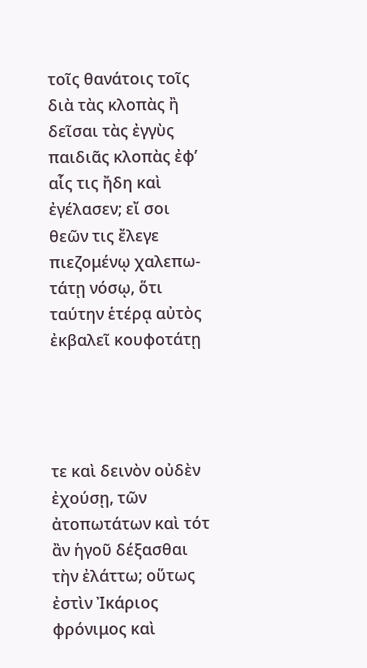τοῖς θανάτοις τοῖς διὰ τὰς κλοπὰς ἢ
δεῖσαι τὰς ἐγγὺς παιδιᾶς κλοπὰς ἐφ’ αἷς τις ἤδη καὶ
ἐγέλασεν; εἴ σοι θεῶν τις ἔλεγε πιεζομένῳ χαλεπω-
τάτῃ νόσῳ, ὅτι ταύτην ἑτέρᾳ αὐτὸς ἐκβαλεῖ κουφοτάτῃ




τε καὶ δεινὸν οὐδὲν ἐχούσῃ, τῶν ἀτοπωτάτων καὶ τότ
ἂν ἡγοῦ δέξασθαι τὴν ἐλάττω; οὕτως ἐστὶν Ἰκάριος
φρόνιμος καὶ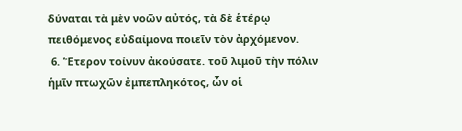δύναται τὰ μὲν νοῶν αὐτός, τὰ δὲ ἑτέρῳ
πειθόμενος εὐδαίμονα ποιεῖν τὸν ἀρχόμενον.
 6. Ἕτερον τοίνυν ἀκούσατε. τοῦ λιμοῦ τὴν πόλιν
ἡμῖν πτωχῶν ἐμπεπληκότος, ὧν οἱ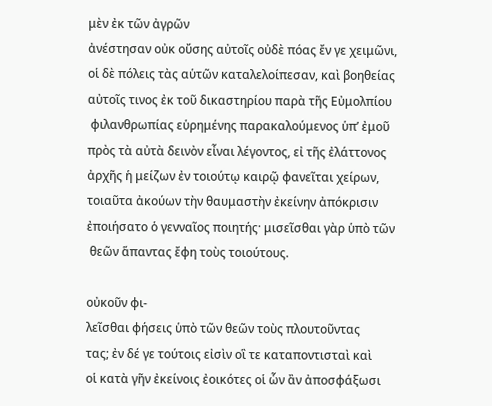μὲν ἐκ τῶν ἀγρῶν
ἀνέστησαν οὐκ οὔσης αὐτοῖς οὐδὲ πόας ἔν γε χειμῶνι,
οἱ δὲ πόλεις τὰς αὑτῶν καταλελοίπεσαν, καὶ βοηθείας
αὐτοῖς τινος ἐκ τοῦ δικαστηρίου παρὰ τῆς Εὐμολπίου
 φιλανθρωπίας εὑρημένης παρακαλούμενος ὑπ’ ἐμοῦ
πρὸς τὰ αὐτὰ δεινὸν εἶναι λέγοντος, εἰ τῆς ἐλάττονος
ἀρχῆς ἡ μείζων ἐν τοιούτῳ καιρῷ φανεῖται χείρων,
τοιαῦτα ἀκούων τὴν θαυμαστὴν ἐκείνην ἀπόκρισιν
ἐποιήσατο ὁ γενναῖος ποιητής· μισεῖσθαι γὰρ ὑπὸ τῶν
 θεῶν ἅπαντας ἔφη τοὺς τοιούτους.

οὐκοῦν φι-
λεῖσθαι φήσεις ὑπὸ τῶν θεῶν τοὺς πλουτοῦντας
τας; ἐν δέ γε τούτοις εἰσὶν οἳ τε καταποντισταὶ καὶ
οἱ κατὰ γῆν ἐκείνοις ἐοικότες οἱ ὧν ἂν ἀποσφάξωσι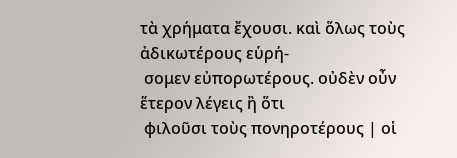τὰ χρήματα ἔχουσι. καὶ ὅλως τοὺς ἀδικωτέρους εὑρή-
 σομεν εὐπορωτέρους. οὐδὲν οὖν ἕτερον λέγεις ἢ ὅτι
 φιλοῦσι τοὺς πονηροτέρους | οἱ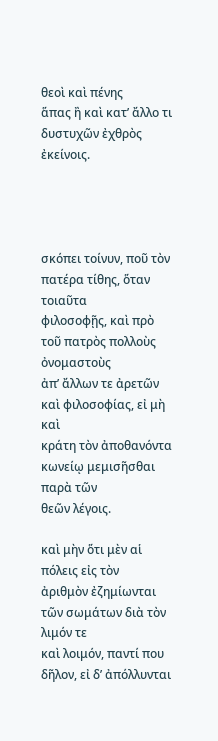θεοὶ καὶ πένης
ἅπας ἢ καὶ κατ’ ἄλλο τι δυστυχῶν ἐχθρὸς ἐκείνοις.




σκόπει τοίνυν, ποῦ τὸν πατέρα τίθης, ὅταν τοιαῦτα
φιλοσοφῇς, καὶ πρὸ τοῦ πατρὸς πολλοὺς ὀνομαστοὺς
ἀπ’ ἄλλων τε ἀρετῶν καὶ φιλοσοφίας, εἰ μὴ καὶ
κράτη τὸν ἀποθανόντα κωνείῳ μεμισῆσθαι παρὰ τῶν
θεῶν λέγοις.

καὶ μὴν ὅτι μὲν αἱ πόλεις εἰς τὸν
ἀριθμὸν ἐζημίωνται τῶν σωμάτων διὰ τὸν λιμόν τε
καὶ λοιμόν, παντί που δῆλον, εἰ δ’ ἀπόλλυνται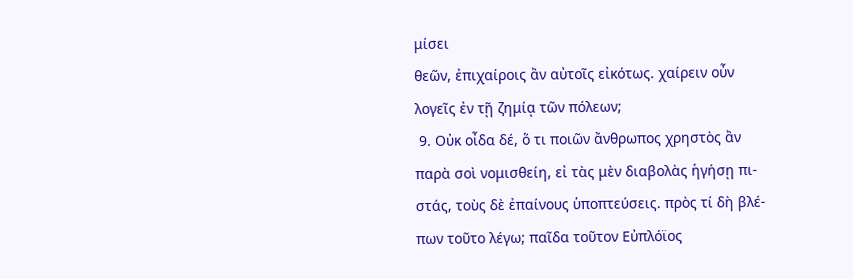μίσει
θεῶν, ἐπιχαίροις ἂν αὐτοῖς εἰκότως. χαίρειν οὖν
λογεῖς ἐν τῇ ζημίᾳ τῶν πόλεων;
 9. Οὐκ οἶδα δέ, ὅ τι ποιῶν ἄνθρωπος χρηστὸς ἂν
παρὰ σοὶ νομισθείη, εἰ τὰς μὲν διαβολὰς ἡγήσῃ πι-
στάς, τοὺς δὲ ἐπαίνους ὑποπτεύσεις. πρὸς τί δὴ βλέ-
πων τοῦτο λέγω; παῖδα τοῦτον Εὐπλόϊος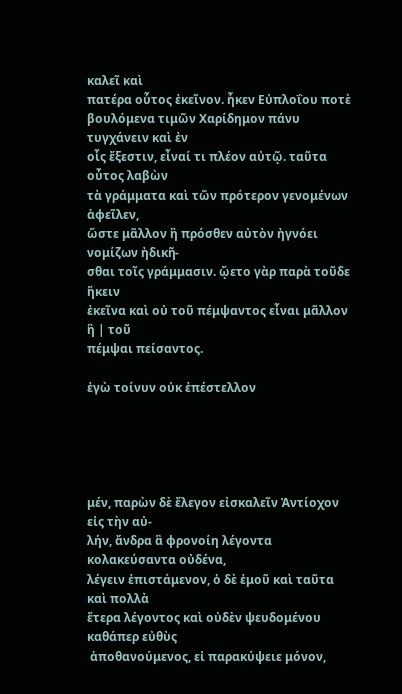καλεῖ καὶ
πατέρα οὗτος ἐκεῖνον. ἧκεν Εὐπλοΐου ποτὲ
βουλόμενα τιμῶν Χαρίδημον πάνυ τυγχάνειν καὶ ἐν
οἷς ἔξεστιν, εἶναί τι πλέον αὐτῷ. ταῦτα οὗτος λαβὼν
τὰ γράμματα καὶ τῶν πρότερον γενομένων ἀφεῖλεν,
ὥστε μᾶλλον ἢ πρόσθεν αὐτὸν ἠγνόει νομίζων ἠδικῆ-
σθαι τοῖς γράμμασιν. ᾤετο γὰρ παρὰ τοῦδε ἥκειν
ἐκεῖνα καὶ οὐ τοῦ πέμψαντος εἶναι μᾶλλον ἢ | τοῦ
πέμψαι πείσαντος.

ἐγὼ τοίνυν οὐκ ἐπέστελλον





μέν, παρὼν δὲ ἔλεγον εἰσκαλεῖν Ἀντίοχον εἰς τὴν αὐ-
λήν, ἄνδρα ἃ φρονοίη λέγοντα κολακεύσαντα οὐδένα,
λέγειν ἐπιστάμενον, ὁ δὲ ἐμοῦ καὶ ταῦτα καὶ πολλὰ
ἕτερα λέγοντος καὶ οὐδὲν ψευδομένου καθάπερ εὐθὺς
 ἀποθανούμενος, εἰ παρακύψειε μόνον,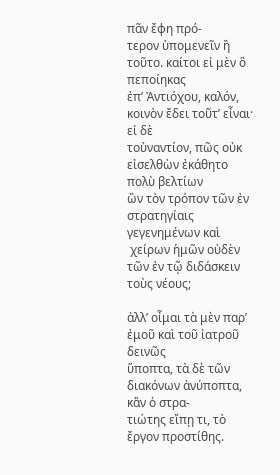πᾶν ἔφη πρό-
τερον ὑπομενεῖν ἢ τοῦτο. καίτοι εἰ μὲν ὃ πεποίηκας
ἐπ’ Ἀντιόχου, καλόν, κοινὸν ἔδει τοῦτ’ εἶναι· εἰ δὲ
τοὐναντίον, πῶς οὐκ εἰσελθὼν ἐκάθητο πολὺ βελτίων
ὢν τὸν τρόπον τῶν ἐν στρατηγίαις γεγενημένων καὶ
 χείρων ἡμῶν οὐδὲν τῶν ἐν τῷ διδάσκειν τοὺς νέους;

ἀλλ’ οἶμαι τὰ μὲν παρ’ ἐμοῦ καὶ τοῦ ἰατροῦ δεινῶς
ὕποπτα, τὰ δὲ τῶν διακόνων ἀνύποπτα, κἂν ὁ στρα-
τιώτης εἴπῃ τι, τὸ ἔργον προστίθης.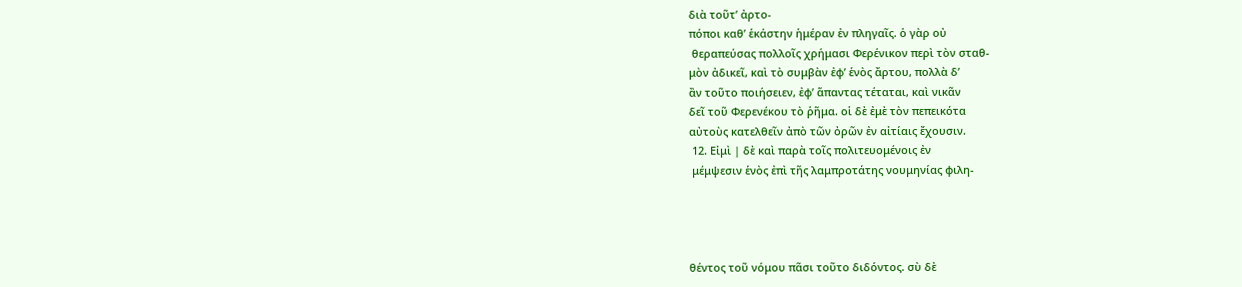διὰ τοῦτ’ ἀρτο-
πόποι καθ’ ἑκάστην ἡμέραν ἐν πληγαῖς. ὁ γὰρ οὐ
 θεραπεύσας πολλοῖς χρήμασι Φερένικον περὶ τὸν σταθ-
μὸν ἀδικεῖ, καὶ τὸ συμβὰν ἐφ’ ἑνὸς ἄρτου, πολλὰ δ’
ἂν τοῦτο ποιήσειεν, ἐφ’ ἅπαντας τέταται, καὶ νικᾶν
δεῖ τοῦ Φερενέκου τὸ ῥῆμα. οἱ δὲ ἐμὲ τὸν πεπεικότα
αὐτοὺς κατελθεῖν ἀπὸ τῶν ὀρῶν ἐν αἰτίαις ἔχουσιν.
 12. Εἰμὶ | δὲ καὶ παρὰ τοῖς πολιτευομένοις ἐν
 μέμψεσιν ἑνὸς ἐπὶ τῆς λαμπροτάτης νουμηνίας φιλη-




θέντος τοῦ νόμου πᾶσι τοῦτο διδόντος. σὺ δὲ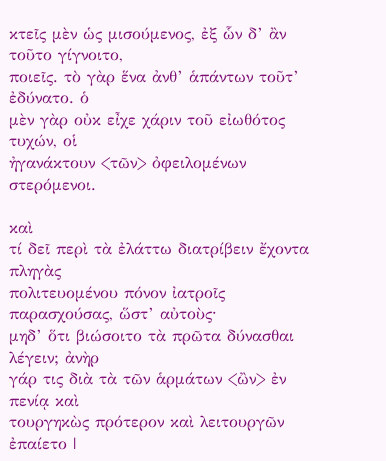κτεῖς μὲν ὡς μισούμενος, ἐξ ὧν δ’ ἂν τοῦτο γίγνοιτο,
ποιεῖς. τὸ γὰρ ἕνα ἀνθ’ ἁπάντων τοῦτ’ ἐδύνατο. ὁ
μὲν γὰρ οὐκ εἶχε χάριν τοῦ εἰωθότος τυχών, οἱ
ἠγανάκτουν <τῶν> ὀφειλομένων στερόμενοι.

καὶ
τί δεῖ περὶ τὰ ἐλάττω διατρίβειν ἔχοντα πληγὰς
πολιτευομένου πόνον ἰατροῖς παρασχούσας, ὥστ’ αὐτοὺς·
μηδ’ ὅτι βιώσοιτο τὰ πρῶτα δύνασθαι λέγειν; ἀνὴρ
γάρ τις διὰ τὰ τῶν ἁρμάτων <ὢν> ἐν πενίᾳ καὶ
τουργηκὼς πρότερον καὶ λειτουργῶν ἐπαίετο |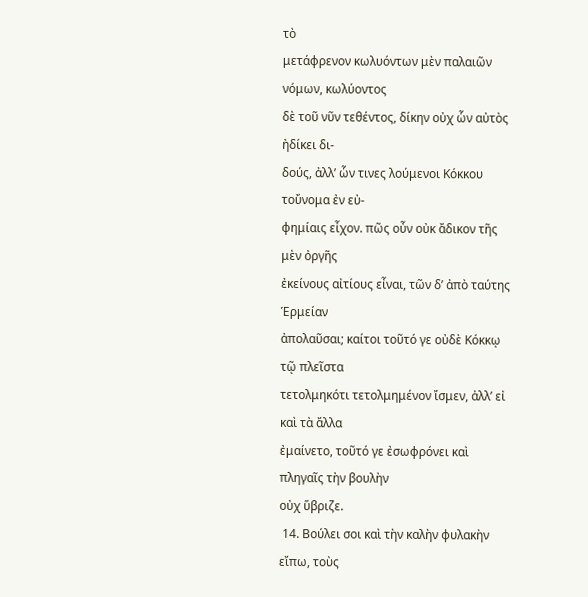τὸ
μετάφρενον κωλυόντων μὲν παλαιῶν νόμων, κωλύοντος
δὲ τοῦ νῦν τεθέντος, δίκην οὐχ ὧν αὐτὸς ἠδίκει δι-
δούς, ἀλλ’ ὧν τινες λούμενοι Κόκκου τοὔνομα ἐν εὐ-
φημίαις εἶχον. πῶς οὖν οὐκ ἄδικον τῆς μὲν ὀργῆς
ἐκείνους αἰτίους εἶναι, τῶν δ’ ἀπὸ ταύτης Ἑρμείαν
ἀπολαῦσαι; καίτοι τοῦτό γε οὐδὲ Κόκκῳ τῷ πλεῖστα
τετολμηκότι τετολμημένον ἴσμεν, ἀλλ’ εἰ καὶ τὰ ἄλλα
ἐμαίνετο, τοῦτό γε ἐσωφρόνει καὶ πληγαῖς τὴν βουλὴν
οὐχ ὕβριζε.
 14. Βούλει σοι καὶ τὴν καλὴν φυλακὴν εἴπω, τοὺς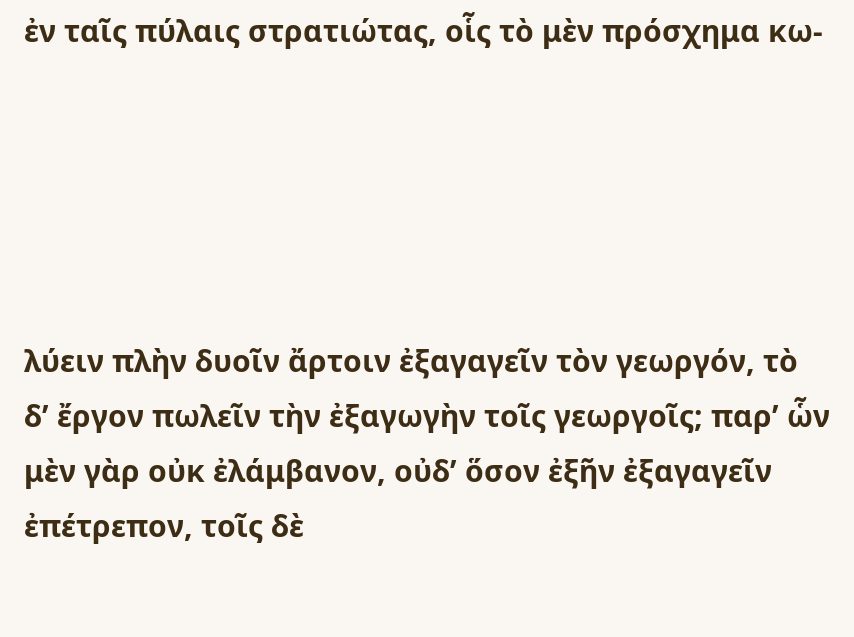ἐν ταῖς πύλαις στρατιώτας, οἷς τὸ μὲν πρόσχημα κω-





λύειν πλὴν δυοῖν ἄρτοιν ἐξαγαγεῖν τὸν γεωργόν, τὸ
δ’ ἔργον πωλεῖν τὴν ἐξαγωγὴν τοῖς γεωργοῖς; παρ’ ὧν
μὲν γὰρ οὐκ ἐλάμβανον, οὐδ’ ὅσον ἐξῆν ἐξαγαγεῖν
ἐπέτρεπον, τοῖς δὲ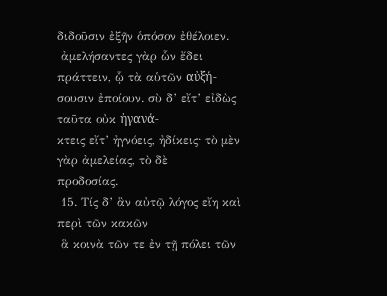διδοῦσιν ἐξῆν ὁπόσον ἐθέλοιεν.
 ἀμελήσαντες γὰρ ὧν ἔδει πράττειν, ᾧ τὰ αὑτῶν αὐξή-
σουσιν ἐποίουν. σὺ δ’ εἴτ’ εἰδὼς ταῦτα οὐκ ἠγανά-
κτεις εἴτ’ ἠγνόεις, ἠδίκεις· τὸ μὲν γὰρ ἀμελείας, τὸ δὲ
προδοσίας.
 15. Τίς δ’ ἂν αὐτῷ λόγος εἴη καὶ περὶ τῶν κακῶν
 ἃ κοινὰ τῶν τε ἐν τῇ πόλει τῶν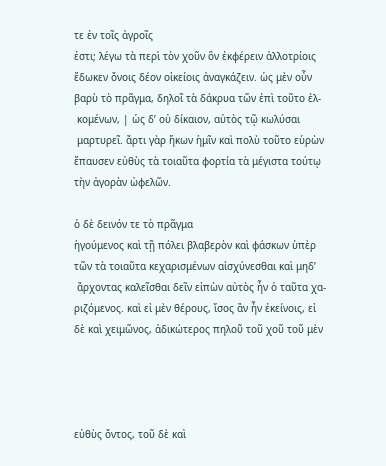τε ἐν τοῖς ἀγροῖς
ἐστι; λέγω τὰ περὶ τὸν χοῦν ὃν ἐκφέρειν ἀλλοτρίοις
ἔδωκεν ὄνοις δέον οἰκείοις ἀναγκάζειν. ὡς μὲν οὖν
βαρὺ τὸ πρᾶγμα, δηλοῖ τὰ δάκρυα τῶν ἐπὶ τοῦτο ἑλ-
 κομένων, | ὡς δ’ οὐ δίκαιον, αὐτὸς τῷ κωλύσαι
 μαρτυρεῖ. ἄρτι γὰρ ἥκων ἡμῖν καὶ πολὺ τοῦτο εὑρὼν
ἔπαυσεν εὐθὺς τὰ τοιαῦτα φορτία τὰ μέγιστα τούτῳ
τὴν ἀγορὰν ὠφελῶν.

ὁ δὲ δεινόν τε τὸ πρᾶγμα
ἡγούμενος καὶ τῇ πόλει βλαβερὸν καὶ φάσκων ὑπὲρ
τῶν τὰ τοιαῦτα κεχαρισμένων αἰσχύνεσθαι καὶ μηδ’
 ἄρχοντας καλεῖσθαι δεῖν εἰπὼν αὐτὸς ἦν ὁ ταῦτα χα-
ριζόμενος. καὶ εἰ μὲν θέρους, ἴσος ἂν ἦν ἐκείνοις, εἰ
δὲ καὶ χειμῶνος, ἀδικώτερος πηλοῦ τοῦ χοῦ τοῦ μὲν




εὐθὺς ὄντος, τοῦ δὲ καὶ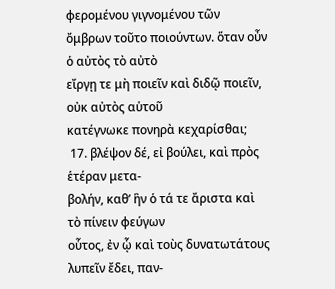φερομένου γιγνομένου τῶν
ὄμβρων τοῦτο ποιούντων. ὅταν οὖν ὁ αὐτὸς τὸ αὐτὸ
εἴργῃ τε μὴ ποιεῖν καὶ διδῷ ποιεῖν, οὐκ αὐτὸς αὑτοῦ
κατέγνωκε πονηρὰ κεχαρίσθαι;
 17. βλέψον δέ, εἰ βούλει, καὶ πρὸς ἑτέραν μετα-
βολήν, καθ’ ἣν ὁ τά τε ἄριστα καὶ τὸ πίνειν φεύγων
οὗτος, ἐν ᾧ καὶ τοὺς δυνατωτάτους λυπεῖν ἔδει, παν-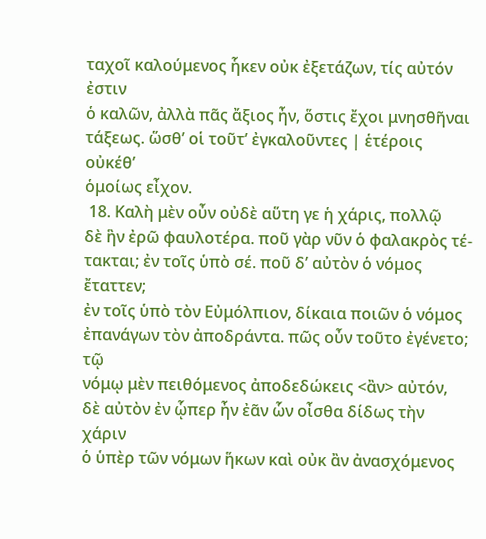ταχοῖ καλούμενος ἧκεν οὐκ ἐξετάζων, τίς αὐτόν ἐστιν
ὁ καλῶν, ἀλλὰ πᾶς ἄξιος ἦν, ὅστις ἔχοι μνησθῆναι
τάξεως. ὥσθ’ οἱ τοῦτ’ ἐγκαλοῦντες | ἑτέροις οὐκέθ’
ὁμοίως εἶχον.
 18. Καλὴ μὲν οὖν οὐδὲ αὕτη γε ἡ χάρις, πολλῷ
δὲ ἣν ἐρῶ φαυλοτέρα. ποῦ γὰρ νῦν ὁ φαλακρὸς τέ-
τακται; ἐν τοῖς ὑπὸ σέ. ποῦ δ’ αὐτὸν ὁ νόμος ἔταττεν;
ἐν τοῖς ὑπὸ τὸν Εὐμόλπιον, δίκαια ποιῶν ὁ νόμος
ἐπανάγων τὸν ἀποδράντα. πῶς οὖν τοῦτο ἐγένετο; τῷ
νόμῳ μὲν πειθόμενος ἀποδεδώκεις <ἂν> αὐτόν,
δὲ αὐτὸν ἐν ᾧπερ ἦν ἐᾶν ὧν οἶσθα δίδως τὴν χάριν
ὁ ὑπὲρ τῶν νόμων ἥκων καὶ οὐκ ἂν ἀνασχόμενος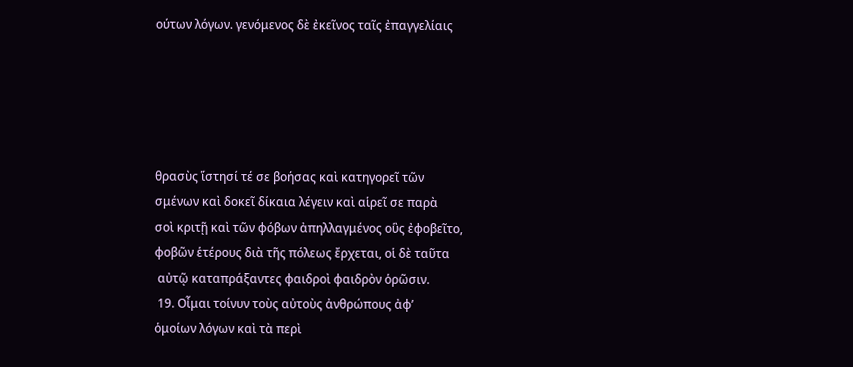ούτων λόγων. γενόμενος δὲ ἐκεῖνος ταῖς ἐπαγγελίαις





θρασὺς ἵστησί τέ σε βοήσας καὶ κατηγορεῖ τῶν
σμένων καὶ δοκεῖ δίκαια λέγειν καὶ αἱρεῖ σε παρὰ
σοὶ κριτῇ καὶ τῶν φόβων ἀπηλλαγμένος οὓς ἐφοβεῖτο,
φοβῶν ἑτέρους διὰ τῆς πόλεως ἔρχεται, οἱ δὲ ταῦτα
 αὐτῷ καταπράξαντες φαιδροὶ φαιδρὸν ὁρῶσιν.
 19. Οἶμαι τοίνυν τοὺς αὐτοὺς ἀνθρώπους ἀφ’
ὁμοίων λόγων καὶ τὰ περὶ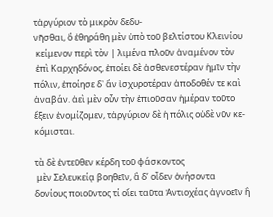τἀργύριον τὸ μικρὸν δεδυ-
νῆσθαι, ὃ ἐθηράθη μὲν ὑπὸ τοῦ βελτίστου Κλεινίου
 κείμενον περὶ τὸν | λιμένα πλοῦν ἀναμένον τὸν
 ἐπὶ Καρχηδόνος, ἐποίει δὲ ἀσθενεστέραν ἡμῖν τὴν
πόλιν, ἐποίησε δ᾿ ἄν ἰσχυροτέραν ἀποδοθέν τε καὶ
ἀναβάν. ἀεὶ μὲν οὖν τὴν ἐπιοῦσαν ἡμέραν τοῦτο
ἕξειν ἐνομίζομεν, τἀργύριον δὲ ἡ πόλις οὐδὲ νῦν κε-
κόμισται.

τὰ δὲ ἐντεῦθεν κέρδη τοῦ φάσκοντος
 μὲν Σελευκείᾳ βοηθεῖν, ἃ δ’ οἶδεν ὀνήσοντα
δονίους ποιοῦντος τί οἴει ταῦτα Ἀντιοχέας ἀγνοεῖν ἢ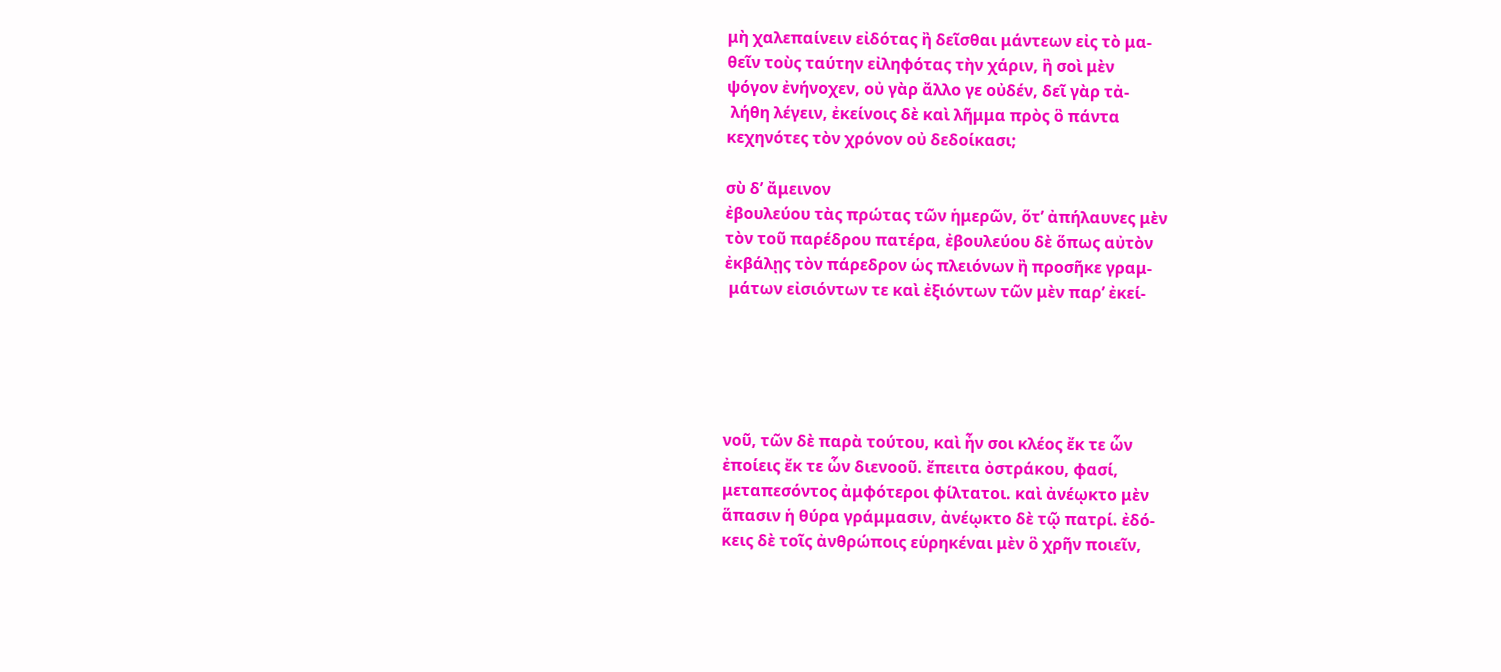μὴ χαλεπαίνειν εἰδότας ἢ δεῖσθαι μάντεων εἰς τὸ μα-
θεῖν τοὺς ταύτην εἰληφότας τὴν χάριν, ἣ σοὶ μὲν
ψόγον ἐνήνοχεν, οὐ γὰρ ἄλλο γε οὐδέν, δεῖ γὰρ τἀ-
 λήθη λέγειν, ἐκείνοις δὲ καὶ λῆμμα πρὸς ὃ πάντα
κεχηνότες τὸν χρόνον οὐ δεδοίκασι;

σὺ δ’ ἄμεινον
ἐβουλεύου τὰς πρώτας τῶν ἡμερῶν, ὅτ’ ἀπήλαυνες μὲν
τὸν τοῦ παρέδρου πατέρα, ἐβουλεύου δὲ ὅπως αὐτὸν
ἐκβάλῃς τὸν πάρεδρον ὡς πλειόνων ἢ προσῆκε γραμ-
 μάτων εἰσιόντων τε καὶ ἐξιόντων τῶν μὲν παρ’ ἐκεί-





νοῦ, τῶν δὲ παρὰ τούτου, καὶ ἦν σοι κλέος ἔκ τε ὧν
ἐποίεις ἔκ τε ὧν διενοοῦ. ἔπειτα ὀστράκου, φασί,
μεταπεσόντος ἀμφότεροι φίλτατοι. καὶ ἀνέῳκτο μὲν
ἅπασιν ἡ θύρα γράμμασιν, ἀνέῳκτο δὲ τῷ πατρί. ἐδό-
κεις δὲ τοῖς ἀνθρώποις εὑρηκέναι μὲν ὃ χρῆν ποιεῖν,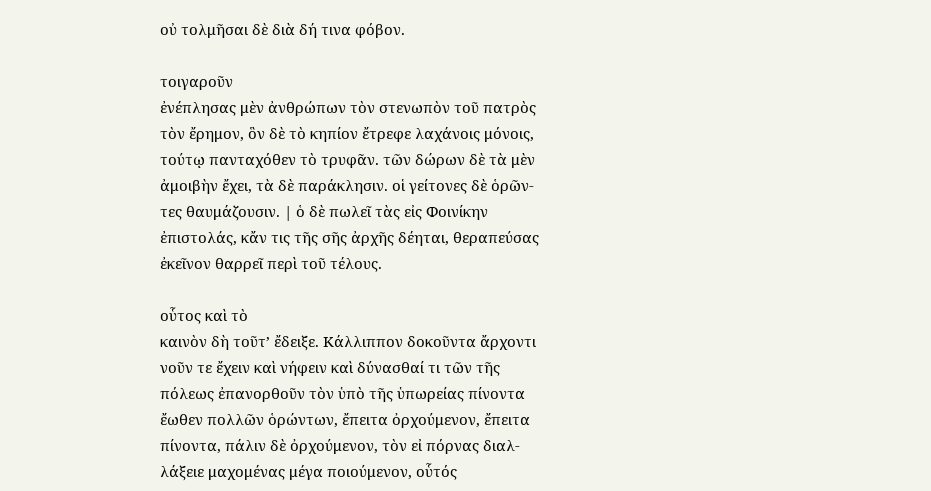οὐ τολμῆσαι δὲ διὰ δή τινα φόβον.

τοιγαροῦν
ἐνέπλησας μὲν ἀνθρώπων τὸν στενωπὸν τοῦ πατρὸς
τὸν ἔρημον, ὃν δὲ τὸ κηπίον ἔτρεφε λαχάνοις μόνοις,
τούτῳ πανταχόθεν τὸ τρυφᾶν. τῶν δώρων δὲ τὰ μὲν
ἀμοιβὴν ἔχει, τὰ δὲ παράκλησιν. οἱ γείτονες δὲ ὁρῶν-
τες θαυμάζουσιν. | ὁ δὲ πωλεῖ τὰς εἰς Φοινίκην
ἐπιστολάς, κἄν τις τῆς σῆς ἀρχῆς δέηται, θεραπεύσας
ἐκεῖνον θαρρεῖ περὶ τοῦ τέλους.

οὗτος καὶ τὸ
καινὸν δὴ τοῦτ’ ἔδειξε. Κάλλιππον δοκοῦντα ἄρχοντι
νοῦν τε ἔχειν καὶ νήφειν καὶ δύνασθαί τι τῶν τῆς
πόλεως ἐπανορθοῦν τὸν ὑπὸ τῆς ὑπωρείας πίνοντα
ἔωθεν πολλῶν ὁρώντων, ἔπειτα ὀρχούμενον, ἔπειτα
πίνοντα, πάλιν δὲ ὀρχούμενον, τὸν εἰ πόρνας διαλ-
λάξειε μαχομένας μέγα ποιούμενον, οὗτός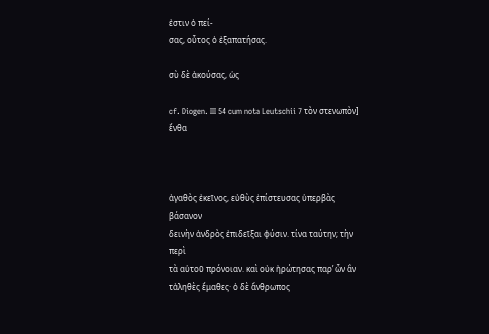ἐστιν ὁ πεί-
σας, οὗτος ὁ ἐξαπατήσας.

σὺ δὲ ἀκούσας, ὡς

cf. Diogen. III 54 cum nota Leutschii 7 τὸν στενωπὸν] ἔνθα



ἀγαθὸς ἐκεῖνος, εὐθὺς ἐπίστευσας ὑπερβὰς βάσανον
δεινὴν ἀνδρὸς ἐπιδεῖξαι φύσιν. τίνα ταύτην; τὴν περὶ
τὰ αὑτοῦ πρόνοιαν. καὶ οὐκ ἠρώτησας παρ’ ὧν ἂν
τἀληθὲς ἔμαθες· ὁ δὲ ἄνθρωπος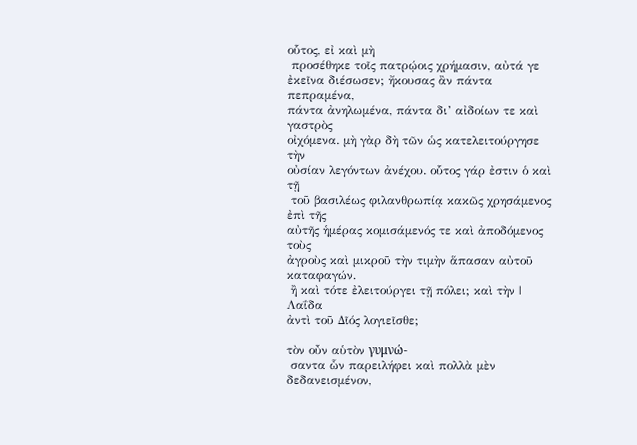οὗτος, εἰ καὶ μὴ
 προσέθηκε τοῖς πατρῴοις χρήμασιν, αὐτά γε
ἐκεῖνα διέσωσεν; ἤκουσας ἂν πάντα πεπραμένα,
πάντα ἀνηλωμένα, πάντα δι’ αἰδοίων τε καὶ γαστρὸς
οἰχόμενα. μὴ γὰρ δὴ τῶν ὡς κατελειτούργησε τὴν
οὐσίαν λεγόντων ἀνέχου. οὗτος γάρ ἐστιν ὁ καὶ τῇ
 τοῦ βασιλέως φιλανθρωπίᾳ κακῶς χρησάμενος ἐπὶ τῆς
αὐτῆς ἡμέρας κομισάμενός τε καὶ ἀποδόμενος τοὺς
ἀγροὺς καὶ μικροῦ τὴν τιμὴν ἅπασαν αὐτοῦ καταφαγών.
 ἢ καὶ τότε ἐλειτούργει τῇ πόλει; καὶ τὴν | Λαΐδα
ἀντὶ τοῦ Δῖός λογιεῖσθε;

τὸν οὖν αὑτὸν γυμνώ-
 σαντα ὧν παρειλήφει καὶ πολλὰ μὲν δεδανεισμένον,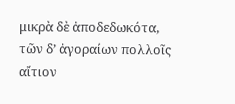μικρὰ δὲ ἀποδεδωκότα, τῶν δ’ ἀγοραίων πολλοῖς αἴτιον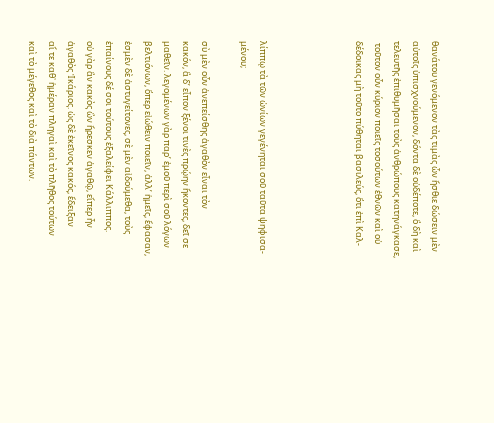θανάτου γενόμενον τὰς τιμὰς ὧν ἤσθιε δώσειν μὲν
αὐτοῖς ὑπισχνούμενον, δόντα δὲ οὐδέποτε, ὃ δὴ καὶ
τελευτῆς ἐπιθυμῆσαι τοὺς ἀνθρώπους κατηνάγκασε,
 τοῦτον οὖν κύριον ποιεῖς τοσούτων ἐθνῶν καὶ οὐ
δέδοικας μὴ τοῦτο πύθηται βασιλεύς, ὅτι ἐπὶ Καλ-




λίππῳ τὰ τῶν ὠνίων γεγένηται σοῦ ταῦτα ψηφισα-
μένου;

σὺ μὲν οὖν ἀνεπείσθης ἀγαθὸν εἶναι τὸν
κακόν, ἃ δ’ εἶπον ξένοι τινὲς πρῴην ἥκοντες, δεῖ σε
μαθεῖν. λεγομένων γὰρ παρ’ ἐμοῦ περὶ σοῦ λόγων
βελτιόνων, ὅπερ εἰώθειν ποιεῖν, ἀλλ’ ἡμεῖς, ἔφασαν,
ἐσμὲν δὲ ἀστυγείτονες, σὲ μὲν αἰδούμεθα, τοὺς
ἐπαίνους δέ σοι τούτους ἐξαλείφει Κάλλιππος.
οὐ γὰρ ἂν κακὸς ὢν ἤρεσκεν ἀγαθῷ, εἴπερ ἦν
ἀγαθὸς Ἰκάριος. ὡς δὲ ἐκεῖνος κακός, ἔδειξαν
αἵ τε καθ᾿ ἡμέραν πληγαὶ καὶ τὸ πλῆθος τούτων
καὶ τὸ μέγεθος καὶ τὸ διὰ πάντων.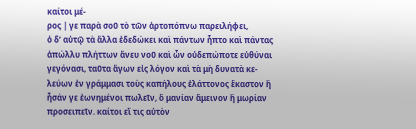καίτοι μέ-
ρος | γε παρὰ σοῦ τὸ τῶν ἀρτοπόπνω παρειλήφει,
ὁ δ’ αὑτῷ τὰ ἄλλα ἐδεδώκει καὶ πάντων ἧπτο καὶ πάντας
ἀπώλλυ πλήττων ἄνευ νοῦ καὶ ὧν οὐδεπώποτε εὐθύναι
γεγόνασι, ταῦτα ἄγων εἰς λόγον καὶ τὰ μὴ δυνατὰ κε-
λεύων ἐν γράμμασι τοὺς καπήλους ἐλάττονος ἕκαστον ἢ
ἦσάν γε ἐωνημένοι πωλεῖν, ὃ μανίαν ἄμεινον ἢ μωρίαν
προσειπεῖν. καίτοι εἴ τις αὐτὸν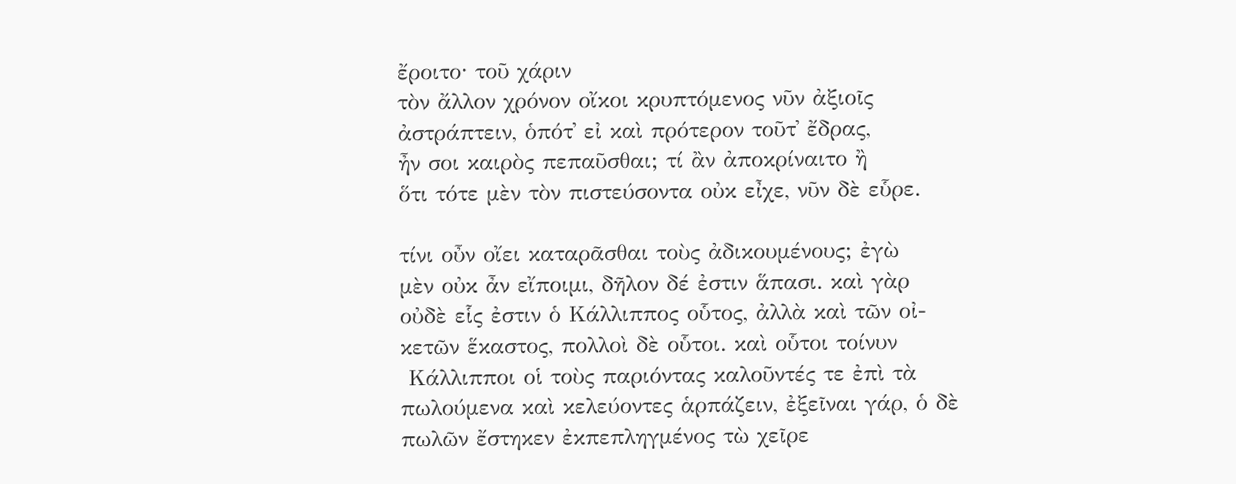ἔροιτο· τοῦ χάριν
τὸν ἄλλον χρόνον οἴκοι κρυπτόμενος νῦν ἀξιοῖς
ἀστράπτειν, ὁπότ᾿ εἰ καὶ πρότερον τοῦτ᾿ ἔδρας,
ἦν σοι καιρὸς πεπαῦσθαι; τί ἂν ἀποκρίναιτο ἢ
ὅτι τότε μὲν τὸν πιστεύσοντα οὐκ εἶχε, νῦν δὲ εὗρε.

τίνι οὖν οἴει καταρᾶσθαι τοὺς ἀδικουμένους; ἐγὼ
μὲν οὐκ ἆν εἴποιμι, δῆλον δέ ἐστιν ἅπασι. καὶ γὰρ
οὐδὲ εἷς ἐστιν ὁ Κάλλιππος οὗτος, ἀλλὰ καὶ τῶν οἰ-
κετῶν ἕκαστος, πολλοὶ δὲ οὗτοι. καὶ οὗτοι τοίνυν
 Κάλλιπποι οἱ τοὺς παριόντας καλοῦντές τε ἐπὶ τὰ
πωλούμενα καὶ κελεύοντες ἁρπάζειν, ἐξεῖναι γάρ, ὁ δὲ
πωλῶν ἔστηκεν ἐκπεπληγμένος τὼ χεῖρε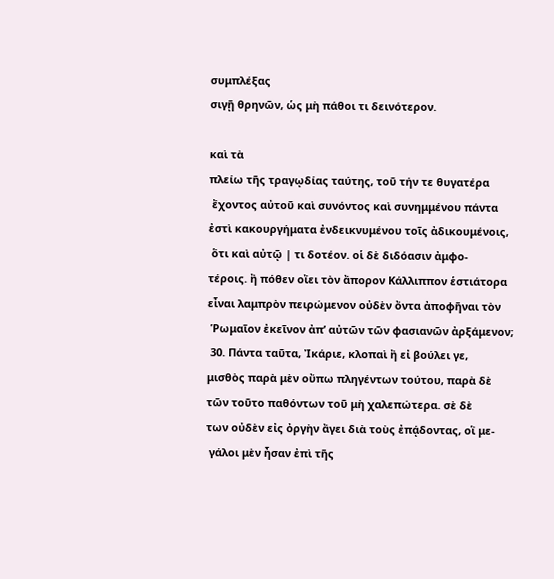συμπλέξας
σιγῇ θρηνῶν, ὡς μὴ πάθοι τι δεινότερον.

καὶ τὰ
πλείω τῆς τραγῳδίας ταύτης, τοῦ τήν τε θυγατέρα
 ἔχοντος αὐτοῦ καὶ συνόντος καὶ συνημμένου πάντα
ἐστὶ κακουργήματα ἐνδεικνυμένου τοῖς ἀδικουμένοις,
 ὅτι καὶ αὐτῷ | τι δοτέον. οἱ δὲ διδόασιν ἀμφο-
τέροις. ἢ πόθεν οἴει τὸν ἄπορον Κάλλιππον ἑστιάτορα
εἶναι λαμπρὸν πειρώμενον οὐδὲν ὄντα ἀποφῆναι τὸν
 Ῥωμαῖον ἐκεῖνον ἀπ’ αὐτῶν τῶν φασιανῶν ἀρξάμενον;
 30. Πάντα ταῦτα, Ἰκάριε, κλοπαὶ ἢ εἰ βούλει γε,
μισθὸς παρὰ μὲν οὔπω πληγέντων τούτου, παρὰ δὲ
τῶν τοῦτο παθόντων τοῦ μὴ χαλεπώτερα. σὲ δὲ
των οὐδὲν εἰς ὀργὴν ἄγει διὰ τοὺς ἐπᾴδοντας, οἳ με-
 γάλοι μὲν ἦσαν ἐπὶ τῆς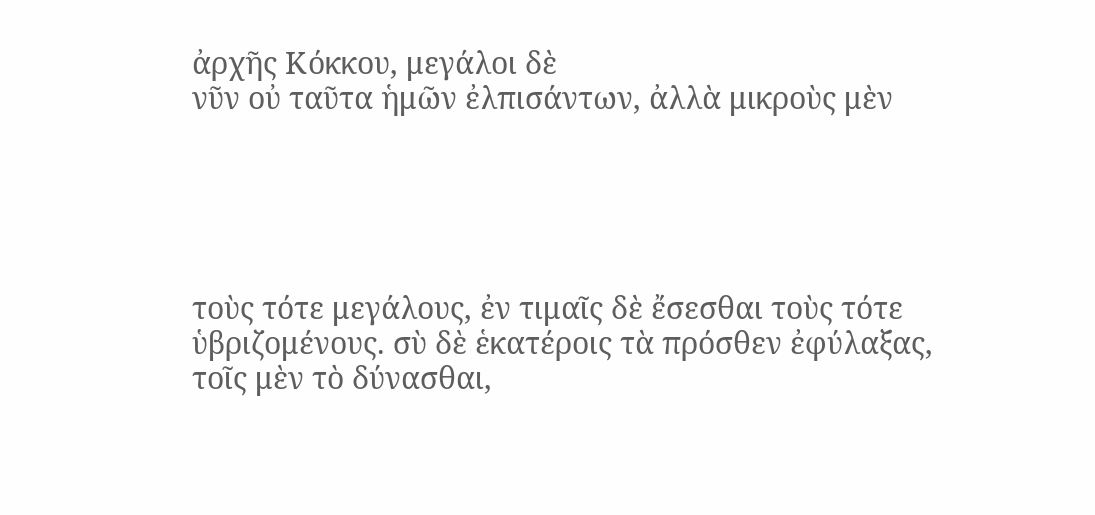ἀρχῆς Κόκκου, μεγάλοι δὲ
νῦν οὐ ταῦτα ἡμῶν ἐλπισάντων, ἀλλὰ μικροὺς μὲν





τοὺς τότε μεγάλους, ἐν τιμαῖς δὲ ἔσεσθαι τοὺς τότε
ὑβριζομένους. σὺ δὲ ἑκατέροις τὰ πρόσθεν ἐφύλαξας,
τοῖς μὲν τὸ δύνασθαι,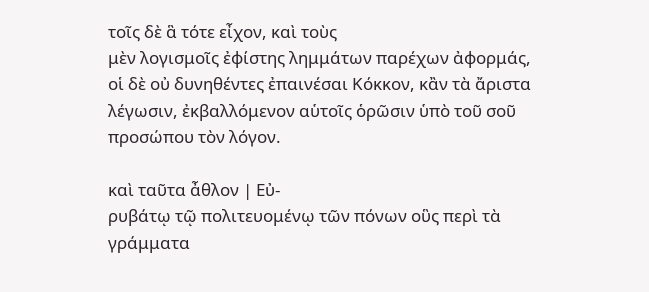τοῖς δὲ ἃ τότε εἶχον, καὶ τοὺς
μὲν λογισμοῖς ἐφίστης λημμάτων παρέχων ἀφορμάς,
οἱ δὲ οὐ δυνηθέντες ἐπαινέσαι Κόκκον, κἂν τὰ ἄριστα
λέγωσιν, ἐκβαλλόμενον αὑτοῖς ὁρῶσιν ὑπὸ τοῦ σοῦ
προσώπου τὸν λόγον.

καὶ ταῦτα ἆθλον | Εὐ-
ρυβάτῳ τῷ πολιτευομένῳ τῶν πόνων οὓς περὶ τὰ
γράμματα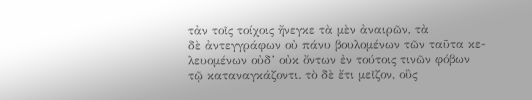τἀν τοῖς τοίχοις ἤνεγκε τὰ μὲν ἀναιρῶν, τὰ
δὲ ἀντεγγράφων οὐ πάνυ βουλομένων τῶν ταῦτα κε-
λευομένων οὐδ’ οὐκ ὄντων ἐν τούτοις τινῶν φόβων
τῷ καταναγκάζοντι. τὸ δὲ ἔτι μεῖζον, οὓς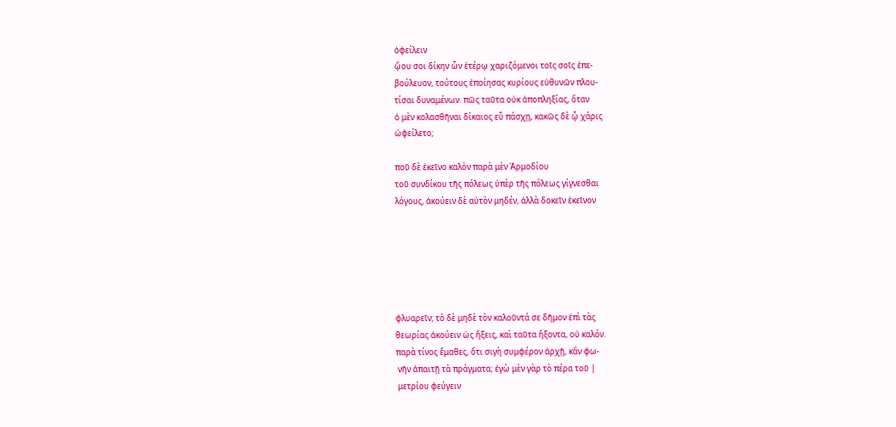ὀφείλειν
ᾤου σοι δίκην ὧν ἑτέρῳ χαριζόμενοι τοῖς σοῖς ἐπε-
βούλευον, τούτους ἐποίησας κυρίους εὐθυνῶν πλου-
τίσαι δυναμένων. πῶς ταῦτα οὐκ ἀποπληξίας, ὅταν
ὁ μὲν κολασθῆναι δίκαιος εὖ πάσχῃ, κακῶς δὲ ᾧ χάρις
ὠφείλετο;

ποῦ δὲ ἐκεῖνο καλὸν παρὰ μὲν Ἁρμοδίου
τοῦ συνδίκου τῆς πόλεως ὑπὲρ τῆς πόλεως γίγνεσθαι
λόγους, ἀκούειν δὲ αὐτὸν μηδέν, ἀλλὰ δοκεῖν ἐκεῖνον






φλυαρεῖν; τὸ δὲ μηδὲ τὸν καλοῦντά σε δῆμον ἐπὶ τὰς
θεωρίας ἀκούειν ὡς ἥξεις, καὶ ταῦτα ἥξοντα, οὐ καλόν.
παρὰ τίνος ἔμαθες, ὅτι σιγὴ συμφέρον ἀρχῇ, κἂν φω-
 νῆν ἀπαιτῇ τὰ πράγματα; ἐγὼ μὲν γὰρ τὸ πέρα τοῦ |
 μετρίου φεύγειν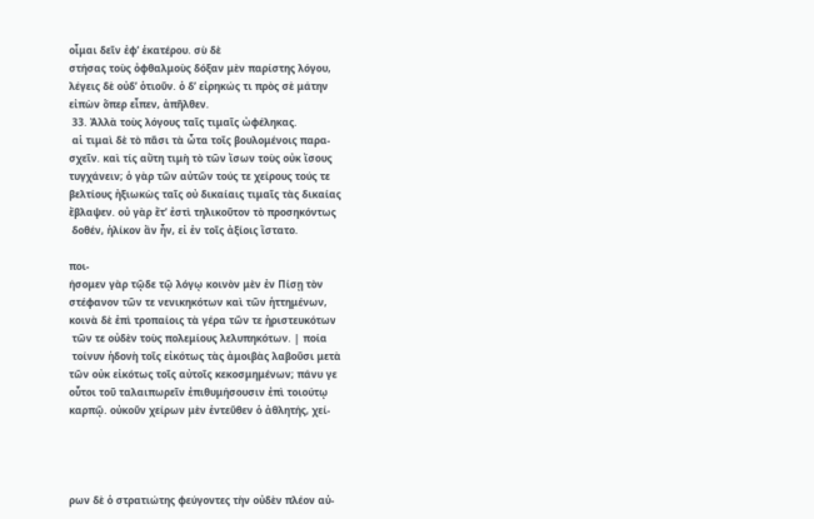οἶμαι δεῖν ἐφ’ ἑκατέρου. σὺ δὲ
στήσας τοὺς ὀφθαλμοὺς δόξαν μὲν παρίστης λόγου,
λέγεις δὲ οὐδ’ ὁτιοῦν. ὁ δ’ εἰρηκώς τι πρὸς σὲ μάτην
εἰπὼν ὅπερ εἶπεν, ἀπῆλθεν.
 33. Ἀλλὰ τοὺς λόγους ταῖς τιμαῖς ὠφέληκας.
 αἱ τιμαὶ δὲ τὸ πᾶσι τὰ ὦτα τοῖς βουλομένοις παρα-
σχεῖν. καὶ τίς αὕτη τιμὴ τὸ τῶν ἴσων τοὺς οὐκ ἴσους
τυγχάνειν; ὁ γὰρ τῶν αὐτῶν τούς τε χείρους τούς τε
βελτίους ἠξιωκὼς ταῖς οὐ δικαίαις τιμαῖς τὰς δικαίας
ἔβλαψεν. οὐ γὰρ ἔτ’ ἐστὶ τηλικοῦτον τὸ προσηκόντως
 δοθέν, ἡλίκον ἂν ἦν, εἰ ἐν τοῖς ἀξίοις ἵστατο.

ποι-
ήσομεν γὰρ τῷδε τῷ λόγῳ κοινὸν μὲν ἐν Πίσῃ τὸν
στέφανον τῶν τε νενικηκότων καὶ τῶν ἡττημένων,
κοινὰ δὲ ἐπὶ τροπαίοις τὰ γέρα τῶν τε ἠριστευκότων
 τῶν τε οὐδὲν τοὺς πολεμίους λελυπηκότων. | ποία
 τοίνυν ἡδονὴ τοῖς εἰκότως τὰς ἀμοιβὰς λαβοῦσι μετὰ
τῶν οὐκ εἰκότως τοῖς αὐτοῖς κεκοσμημένων; πάνυ γε
οὗτοι τοῦ ταλαιπωρεῖν ἐπιθυμήσουσιν ἐπὶ τοιούτῳ
καρπῷ. οὐκοῦν χείρων μὲν ἐντεῦθεν ὁ ἀθλητής, χεί-




ρων δὲ ὁ στρατιώτης φεύγοντες τὴν οὐδὲν πλέον αὐ-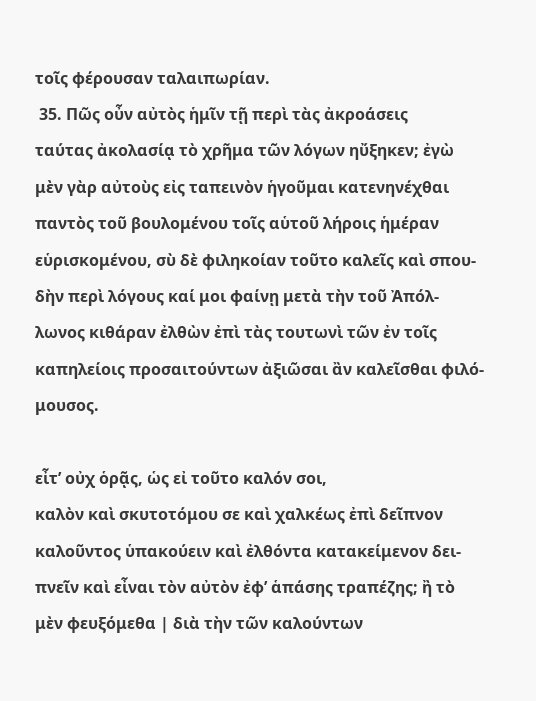τοῖς φέρουσαν ταλαιπωρίαν.
 35. Πῶς οὖν αὐτὸς ἡμῖν τῇ περὶ τὰς ἀκροάσεις
ταύτας ἀκολασίᾳ τὸ χρῆμα τῶν λόγων ηὔξηκεν; ἐγὼ
μὲν γὰρ αὐτοὺς εἰς ταπεινὸν ἡγοῦμαι κατενηνέχθαι
παντὸς τοῦ βουλομένου τοῖς αὑτοῦ λήροις ἡμέραν
εὑρισκομένου, σὺ δὲ φιληκοίαν τοῦτο καλεῖς καὶ σπου-
δὴν περὶ λόγους καί μοι φαίνῃ μετὰ τὴν τοῦ Ἀπόλ-
λωνος κιθάραν ἐλθὼν ἐπὶ τὰς τουτωνὶ τῶν ἐν τοῖς
καπηλείοις προσαιτούντων ἀξιῶσαι ἂν καλεῖσθαι φιλό-
μουσος.

εἶτ’ οὐχ ὁρᾷς, ὡς εἰ τοῦτο καλόν σοι,
καλὸν καὶ σκυτοτόμου σε καὶ χαλκέως ἐπὶ δεῖπνον
καλοῦντος ὑπακούειν καὶ ἐλθόντα κατακείμενον δει-
πνεῖν καὶ εἶναι τὸν αὐτὸν ἐφ’ ἁπάσης τραπέζης; ἢ τὸ
μὲν φευξόμεθα | διὰ τὴν τῶν καλούντων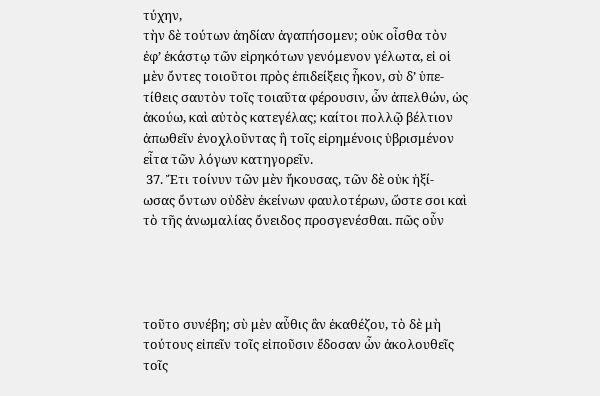τύχην,
τὴν δὲ τούτων ἀηδίαν ἀγαπήσομεν; οὐκ οἶσθα τὸν
ἐφ’ ἑκάστῳ τῶν εἰρηκότων γενόμενον γέλωτα, εἰ οἱ
μὲν ὄντες τοιοῦτοι πρὸς ἐπιδείξεις ἧκον, σὺ δ’ ὑπε-
τίθεις σαυτὸν τοῖς τοιαῦτα φέρουσιν, ὧν ἀπελθών, ὡς
ἀκούω, καὶ αὐτὸς κατεγέλας; καίτοι πολλῷ βέλτιον
ἀπωθεῖν ἐνοχλοῦντας ἢ τοῖς εἰρημένοις ὑβρισμένον
εἶτα τῶν λόγων κατηγορεῖν.
 37. Ἔτι τοίνυν τῶν μὲν ἤκουσας, τῶν δὲ οὐκ ἠξί-
ωσας ὄντων οὐδὲν ἐκείνων φαυλοτέρων, ὥστε σοι καὶ
τὸ τῆς ἀνωμαλίας ὄνειδος προσγενέσθαι. πῶς οὖν




τοῦτο συνέβη; σὺ μὲν αὖθις ἂν ἐκαθέζου, τὸ δὲ μὴ
τούτους εἰπεῖν τοῖς εἰποῦσιν ἔδοσαν ὧν ἀκολουθεῖς
τοῖς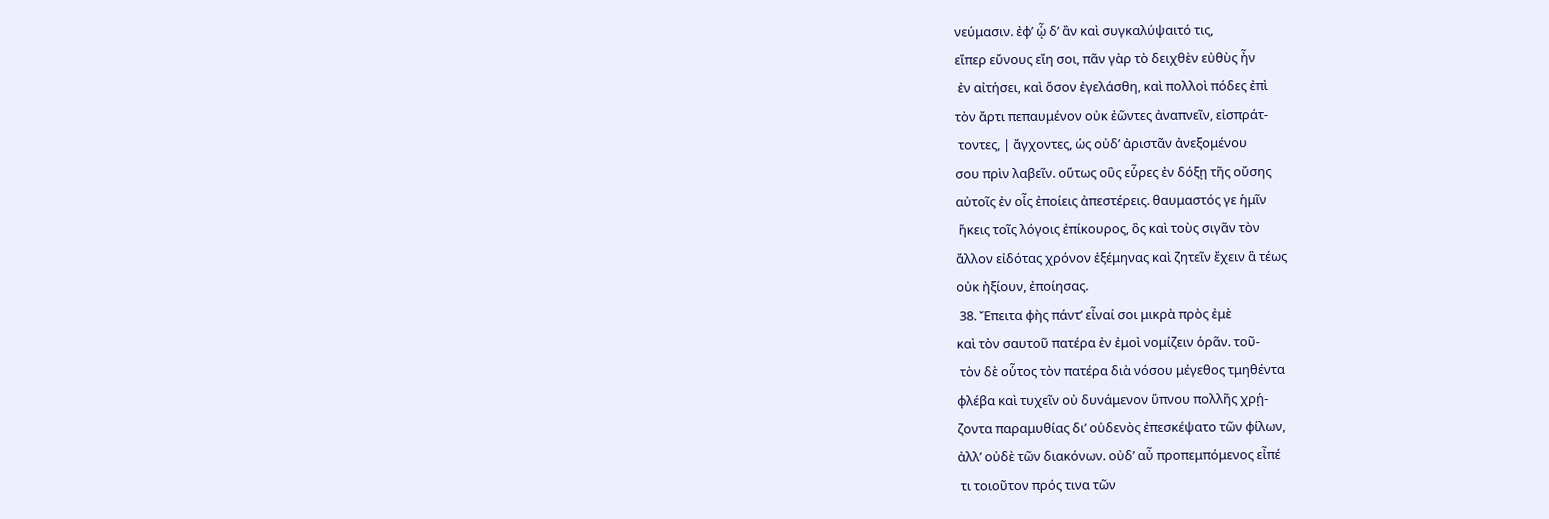νεύμασιν. ἐφ’ ᾧ δ’ ἂν καὶ συγκαλύψαιτό τις,
εἴπερ εὔνους εἴη σοι, πᾶν γὰρ τὸ δειχθὲν εὐθὺς ἦν
 ἐν αἰτήσει, καὶ ὅσον ἐγελάσθη, καὶ πολλοὶ πόδες ἐπὶ
τὸν ἄρτι πεπαυμένον οὐκ ἐῶντες ἀναπνεῖν, εἰσπράτ-
 τοντες, | ἄγχοντες, ὡς οὐδ’ ἀριστᾶν ἀνεξομένου
σου πρὶν λαβεῖν. οὕτως οὓς εὗρες ἐν δόξῃ τῆς οὔσης
αὐτοῖς ἐν οἷς ἐποίεις ἀπεστέρεις. θαυμαστός γε ἡμῖν
 ἥκεις τοῖς λόγοις ἐπίκουρος, ὃς καὶ τοὺς σιγᾶν τὸν
ἄλλον εἰδότας χρόνον ἐξέμηνας καὶ ζητεῖν ἔχειν ἃ τέως
οὐκ ἠξίουν, ἐποίησας.
 38. Ἔπειτα φὴς πάντ’ εἶναί σοι μικρὰ πρὸς ἐμὲ
καὶ τὸν σαυτοῦ πατέρα ἐν ἐμοὶ νομίζειν ὁρᾶν. τοῦ-
 τὸν δὲ οὗτος τὸν πατέρα διὰ νόσου μέγεθος τμηθέντα
φλέβα καὶ τυχεῖν οὐ δυνάμενον ὕπνου πολλῆς χρῄ-
ζοντα παραμυθίας δι’ οὐδενὸς ἐπεσκέψατο τῶν φίλων,
ἀλλ’ οὐδὲ τῶν διακόνων. οὐδ’ αὖ προπεμπόμενος εἶπέ
 τι τοιοῦτον πρός τινα τῶν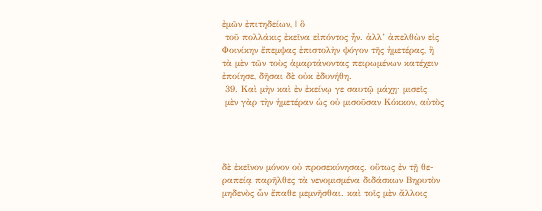ἐμῶν ἐπιτηδείων, | ὃ
 τοῦ πολλάκις ἐκεῖνα εἰπόντος ἦν. ἀλλ’ ἀπελθὼν εἰς
Φοινίκην ἔπεμψας ἐπιστολὴν ψόγον τῆς ἡμετέρας, ἣ
τὰ μὲν τῶν τοὺς ἁμαρτάνοντας πειρωμένων κατέχειν
ἐποίησε, δῆσαι δὲ οὐκ ἐδυνήθη.
 39. Καὶ μὴν καὶ ἐν ἐκείνῳ γε σαυτῷ μάχῃ· μισεῖς
 μὲν γὰρ τὴν ἡμετέραν ὡς οὐ μισοῦσαν Κόκκον, αὐτὸς




δὲ ἐκεῖνον μόνον οὐ προσεκύνησας. οὕτως ἐν τῇ θε-
ραπείᾳ παρῆλθες τὰ νενομισμένα διδάσκων Βηρυτὸν
μηδενὸς ὧν ἔπαθε μεμνῆσθαι. καὶ τοῖς μὲν ἄλλοις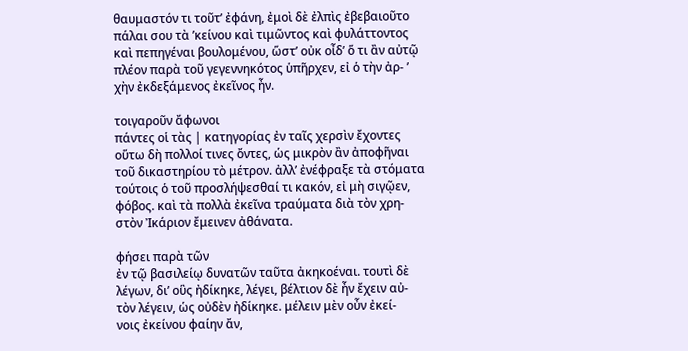θαυμαστόν τι τοῦτ’ ἐφάνη, ἐμοὶ δὲ ἐλπὶς ἐβεβαιοῦτο
πάλαι σου τὰ ’κείνου καὶ τιμῶντος καὶ φυλάττοντος
καὶ πεπηγέναι βουλομένου, ὥστ’ οὐκ οἶδ’ ὅ τι ἂν αὐτῷ
πλέον παρὰ τοῦ γεγεννηκότος ὑπῆρχεν, εἰ ὁ τὴν ἀρ- ’
χὴν ἐκδεξάμενος ἐκεῖνος ἦν.

τοιγαροῦν ἄφωνοι
πάντες οἱ τὰς | κατηγορίας ἐν ταῖς χερσὶν ἔχοντες
οὕτω δὴ πολλοί τινες ὄντες, ὡς μικρὸν ἂν ἀποφῆναι
τοῦ δικαστηρίου τὸ μέτρον. ἀλλ’ ἐνέφραξε τὰ στόματα
τούτοις ὁ τοῦ προσλήψεσθαί τι κακόν, εἰ μὴ σιγῷεν,
φόβος. καὶ τὰ πολλὰ ἐκεῖνα τραύματα διὰ τὸν χρη-
στὸν Ἰκάριον ἔμεινεν ἀθάνατα.

φήσει παρὰ τῶν
ἐν τῷ βασιλείῳ δυνατῶν ταῦτα ἀκηκοέναι. τουτὶ δὲ
λέγων, δι’ οὓς ἠδίκηκε, λέγει, βέλτιον δὲ ἦν ἔχειν αὐ-
τὸν λέγειν, ὡς οὐδὲν ἠδίκηκε. μέλειν μὲν οὖν ἐκεί-
νοις ἐκείνου φαίην ἄν,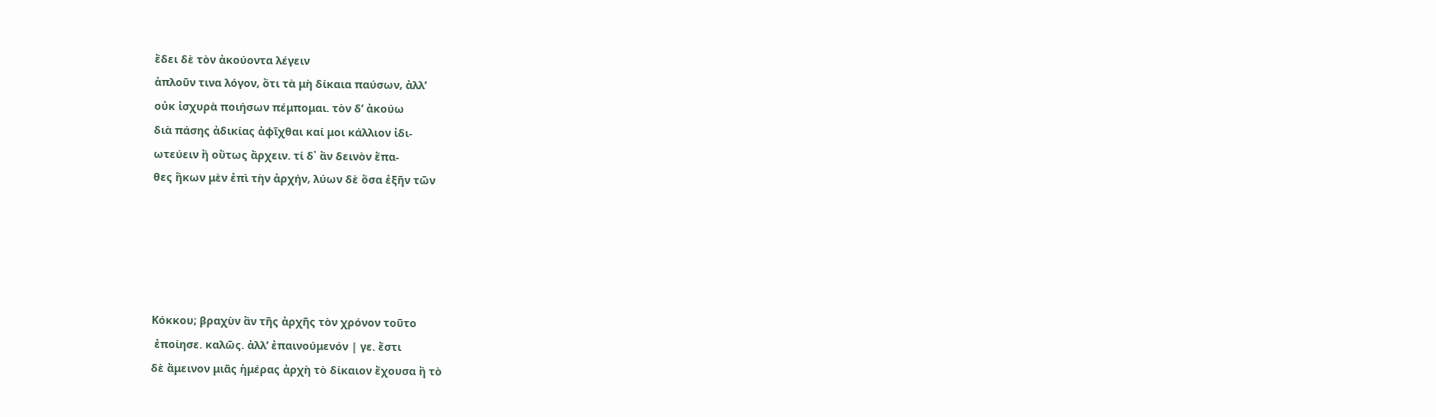ἔδει δὲ τὸν ἀκούοντα λέγειν
ἁπλοῦν τινα λόγον, ὅτι τὰ μὴ δίκαια παύσων, ἀλλ’
οὐκ ἰσχυρὰ ποιήσων πέμπομαι. τὸν δ’ ἀκούω
διὰ πάσης ἀδικίας ἀφῖχθαι καί μοι κάλλιον ἰδι-
ωτεύειν ἢ οὕτως ἄρχειν. τί δ᾿ ἂν δεινὸν ἔπα-
θες ἥκων μὲν ἐπὶ τὴν ἀρχήν, λύων δὲ ὅσα ἐξῆν τῶν





Κόκκου; βραχὺν ἂν τῆς ἀρχῆς τὸν χρόνον τοῦτο
 ἐποίησε. καλῶς. ἀλλ’ ἐπαινούμενόν | γε. ἔστι
δὲ ἄμεινον μιᾶς ἡμέρας ἀρχὴ τὸ δίκαιον ἔχουσα ἢ τὸ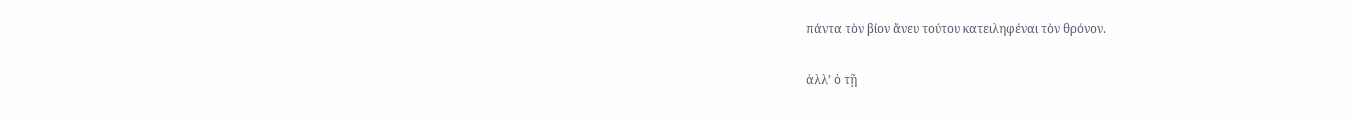πάντα τὸν βίον ἄνευ τούτου κατειληφέναι τὸν θρόνον.

ἀλλ’ ὁ τῇ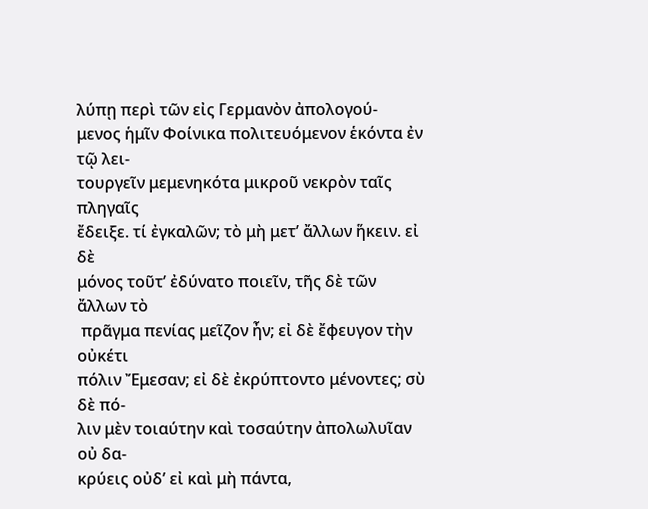λύπῃ περὶ τῶν εἰς Γερμανὸν ἀπολογού-
μενος ἡμῖν Φοίνικα πολιτευόμενον ἑκόντα ἐν τῷ λει-
τουργεῖν μεμενηκότα μικροῦ νεκρὸν ταῖς πληγαῖς
ἔδειξε. τί ἐγκαλῶν; τὸ μὴ μετ’ ἄλλων ἥκειν. εἰ δὲ
μόνος τοῦτ’ ἐδύνατο ποιεῖν, τῆς δὲ τῶν ἄλλων τὸ
 πρᾶγμα πενίας μεῖζον ἦν; εἰ δὲ ἔφευγον τὴν οὐκέτι
πόλιν Ἔμεσαν; εἰ δὲ ἐκρύπτοντο μένοντες; σὺ δὲ πό-
λιν μὲν τοιαύτην καὶ τοσαύτην ἀπολωλυῖαν οὐ δα-
κρύεις οὐδ’ εἰ καὶ μὴ πάντα,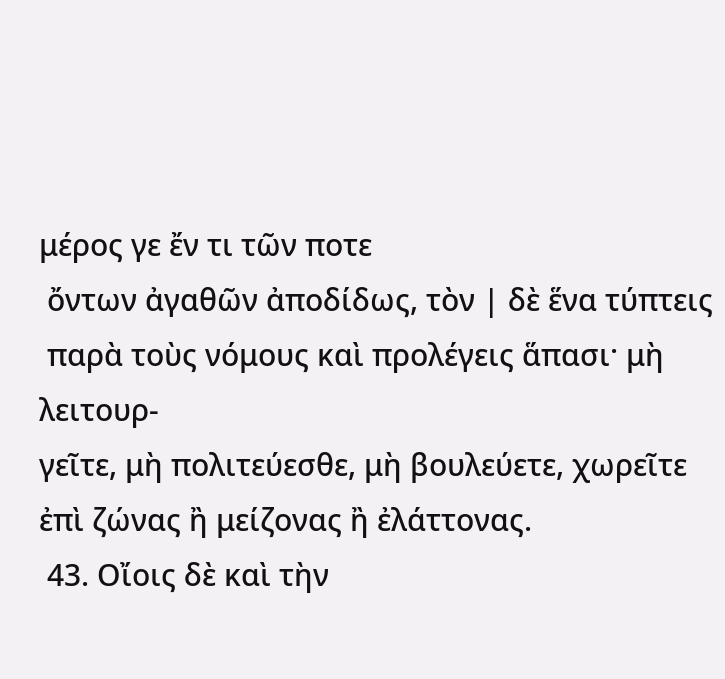μέρος γε ἔν τι τῶν ποτε
 ὄντων ἀγαθῶν ἀποδίδως, τὸν | δὲ ἕνα τύπτεις
 παρὰ τοὺς νόμους καὶ προλέγεις ἅπασι· μὴ λειτουρ-
γεῖτε, μὴ πολιτεύεσθε, μὴ βουλεύετε, χωρεῖτε
ἐπὶ ζώνας ἢ μείζονας ἢ ἐλάττονας.
 43. Οἴοις δὲ καὶ τὴν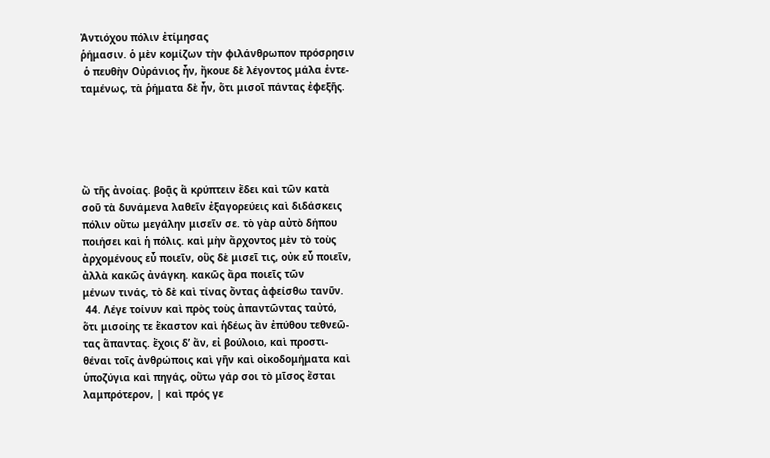Ἀντιόχου πόλιν ἐτίμησας
ῥήμασιν. ὁ μὲν κομίζων τὴν φιλάνθρωπον πρόσρησιν
 ὁ πευθὴν Οὐράνιος ἦν, ἤκουε δὲ λέγοντος μάλα ἐντε-
ταμένως, τὰ ῥήματα δὲ ἦν, ὅτι μισοῖ πάντας ἐφεξῆς.





ὢ τῆς ἀνοίας. βοᾷς ἃ κρύπτειν ἔδει καὶ τῶν κατὰ
σοῦ τὰ δυνάμενα λαθεῖν ἐξαγορεύεις καὶ διδάσκεις
πόλιν οὕτω μεγάλην μισεῖν σε. τὸ γὰρ αὐτὸ δήπου
ποιήσει καὶ ἡ πόλις. καὶ μὴν ἄρχοντος μὲν τὸ τοὺς
ἀρχομένους εὖ ποιεῖν, οὓς δὲ μισεῖ τις, οὐκ εὖ ποιεῖν,
ἀλλὰ κακῶς ἀνάγκη. κακῶς ἄρα ποιεῖς τῶν
μένων τινάς, τὸ δὲ καὶ τίνας ὄντας ἀφείσθω τανῦν.
 44. Λέγε τοίνυν καὶ πρὸς τοὺς ἀπαντῶντας ταὐτό,
ὅτι μισοίης τε ἕκαστον καὶ ἡδέως ἂν ἐπύθου τεθνεῶ-
τας ἅπαντας. ἔχοις δ’ ἄν, εἰ βούλοιο, καὶ προστι-
θέναι τοῖς ἀνθρώποις καὶ γῆν καὶ οἰκοδομήματα καὶ
ὑποζύγια καὶ πηγάς, οὕτω γάρ σοι τὸ μῖσος ἔσται
λαμπρότερον, | καὶ πρός γε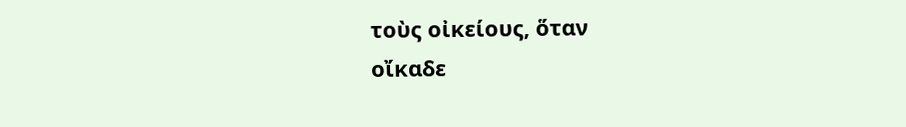τοὺς οἰκείους, ὅταν
οἴκαδε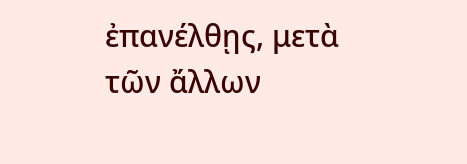ἐπανέλθῃς, μετὰ τῶν ἄλλων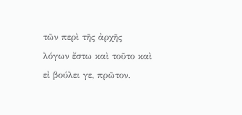τῶν περὶ τῆς ἀρχῆς
λόγων ἔστω καὶ τοῦτο καὶ εἰ βούλει γε, πρῶτον.